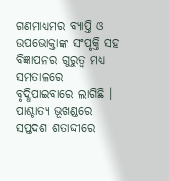ଗଣମାଧ୍ୟମର ବ୍ୟାପ୍ତି ଓ ଉପଭୋକ୍ତାଙ୍କ ସଂପୃକ୍ତି ସହ ବିଜ୍ଞାପନର ଗୁରୁତ୍ୱ ମଧ୍ୟ ସମତାଳରେ ବୃଦ୍ଧିପାଇବାରେ ଲାଗିଛି । ପାଶ୍ଚାତ୍ୟ ଭୂଖଣ୍ଡରେ ସପ୍ତଦଶ ଶତାଦ୍ଦୀରେ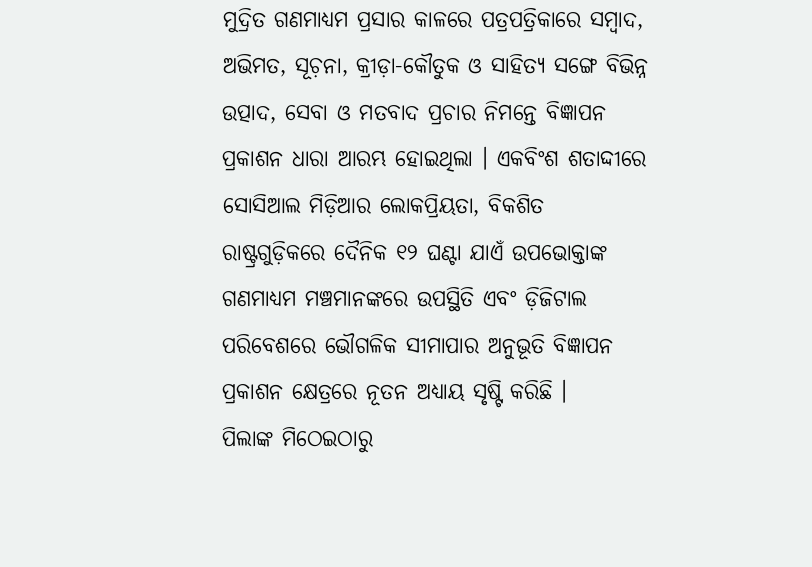ମୁଦ୍ରିତ ଗଣମାଧ୍ୟମ ପ୍ରସାର କାଳରେ ପତ୍ରପତ୍ରିକାରେ ସମ୍ୱାଦ, ଅଭିମତ, ସୂଚ଼ନା, କ୍ରୀଡ଼ା-କୌତୁକ ଓ ସାହିତ୍ୟ ସଙ୍ଗେ ବିଭିନ୍ନ ଉତ୍ପାଦ, ସେବା ଓ ମତବାଦ ପ୍ରଚାର ନିମନ୍ତେ ବିଜ୍ଞାପନ ପ୍ରକାଶନ ଧାରା ଆରମ୍ଭ ହୋଇଥିଲା । ଏକବିଂଶ ଶତାଦ୍ଦୀରେ ସୋସିଆଲ ମିଡ଼ିଆର ଲୋକପ୍ରିୟତା, ବିକଶିତ ରାଷ୍ଟ୍ରଗୁଡ଼ିକରେ ଦୈନିକ ୧୨ ଘଣ୍ଟା ଯାଏଁ ଉପଭୋକ୍ତାଙ୍କ ଗଣମାଧ୍ୟମ ମଞ୍ଚମାନଙ୍କରେ ଉପସ୍ଥିତି ଏବଂ ଡ଼ିଜିଟାଲ ପରିବେଶରେ ଭୌଗଳିକ ସୀମାପାର ଅନୁଭୂତି ବିଜ୍ଞାପନ ପ୍ରକାଶନ କ୍ଷେତ୍ରରେ ନୂତନ ଅଧ୍ୟାୟ ସୃଷ୍ଟି କରିଛି ।
ପିଲାଙ୍କ ମିଠେଇଠାରୁ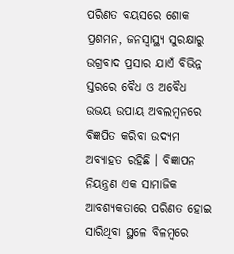ପରିଣତ ବୟସରେ ଶୋକ ପ୍ରଶମନ, ଜନସ୍ୱାସ୍ଥ୍ୟ ସୁରକ୍ଷାରୁ ଉଗ୍ରବାଦ ପ୍ରସାର ଯାଏଁ ବିଭିନ୍ନ ସ୍ତରରେ ବୈଧ ଓ ଅବୈଧ ଉଭୟ ଉପାୟ ଅବଲମ୍ୱନରେ ବିଜ୍ଞପିତ କରିବା ଉଦ୍ୟମ ଅବ୍ୟାହତ ରହିଛି । ବିଜ୍ଞାପନ ନିୟନ୍ତ୍ରଣ ଏକ ସାମାଜିକ ଆବଶ୍ୟକତାରେ ପରିଣତ ହୋଇ ସାରିଥିବା ସ୍ଥଳେ ବିଳମ୍ୱରେ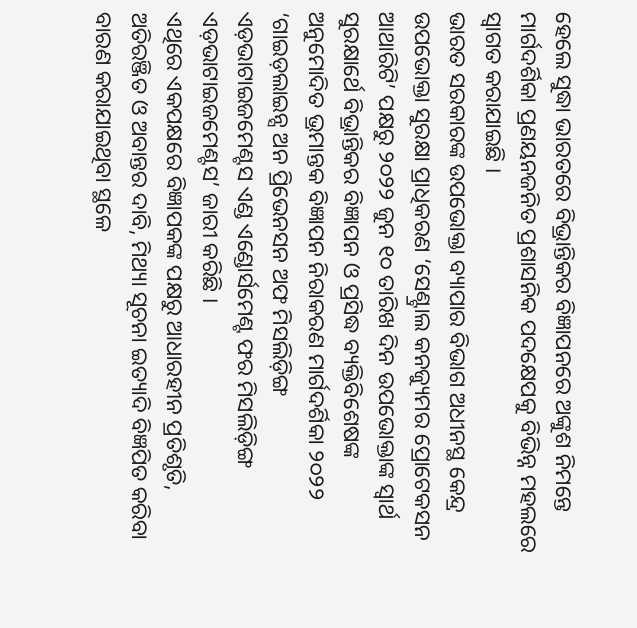ହେଲେ ସୁଦ୍ଧା ଭାରତରେ ବିଭ୍ରାନ୍ତିକର ବିଜ୍ଞାପନରେ ଅଙ୍କୁଶ ନିମନ୍ତେ ମାର୍ଗଦର୍ଶିକା ପ୍ରଣୟନଜନିତ ପ୍ରଶାସନିକ ପଦକ୍ଷେପକୁ ବିଭିନ୍ନ ମହଲରେ ସ୍ୱାଗତ କରାଯାଇଛି ।
ଭାରତ ସରକାରଙ୍କ ଉପଭୋକ୍ତା ବ୍ୟାପାର ବିଭାଗ ଅଧୀନସ୍ଥ କେନ୍ଦ୍ର ଉପଭୋକ୍ତା ସୁରକ୍ଷା ପ୍ରାଧିକରଣ ‘ସେଣ୍ଟ୍ରାଲ କନଜ୍ୟୁମର ପ୍ରୋଟେକସନ ଆଥାରିଟି’ ପକ୍ଷରୁ ୨୦୨୨ ଜୁନ ୧୦ ତାରିଖ ଦିନ ଉପଭୋକ୍ତାଙ୍କ ସ୍ୱାର୍ଥ ସୁରକ୍ଷାର୍ଥେ ବିଭ୍ରାନ୍ତିକର ବିଜ୍ଞାପନ ଓ ପ୍ରସିଦ୍ଧ ବ୍ୟକ୍ତିବିଶେଷଙ୍କ ଅନୁମୋଦିତ ଭ୍ରମାନ୍ତକ ବିଜ୍ଞାପନ ନିରାକରଣ ମାର୍ଗଦର୍ଶିକା ୨୦୨୨ ‘ଗାଇଡ଼ଲାଇନ୍ସ ଅନ ପ୍ରିଭେନସନ ଅଫ ମିସଲିଡ଼ିଙ୍ଗ ଏଡ଼ଭାଟାଇଜମେଣ୍ଟସ ଏଣ୍ଡ ଏଣ୍ଡୋର୍ସମେଣ୍ଟ ଫର ମିସଲିଡ଼ିଙ୍ଗ ଏଡ଼ଭାଟାଇଜମେଣ୍ଟସ’ ଜାରୀ କରିଛି ।
ଏଥିରେ ଏକପକ୍ଷରେ ବିଜ୍ଞାପକଙ୍କ ପକ୍ଷରୁ ଆଧାରହୀନ ପ୍ରତିଶୃତି, ଅତିରଞ୍ଜିତ ଓ ଅବାନ୍ତର ଦାବି, ମିଥ୍ୟା ସୂଚନା ଇତ୍ୟାଦି ବିଜ୍ଞପିତ କରିବା ବାରଣ କରାଯାଇଥିବା ସ୍ଥଳେ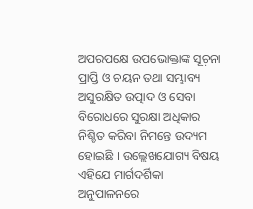ଅପରପକ୍ଷେ ଉପଭୋକ୍ତାଙ୍କ ସୂଚ଼ନା ପ୍ରାପ୍ତି ଓ ଚୟନ ତଥା ସମ୍ଭାବ୍ୟ ଅସୁରକ୍ଷିତ ଉତ୍ପାଦ ଓ ସେବା ବିରୋଧରେ ସୁରକ୍ଷା ଅଧିକାର ନିଶ୍ଚିତ କରିବା ନିମନ୍ତେ ଉଦ୍ୟମ ହୋଇଛି । ଉଲ୍ଲେଖଯୋଗ୍ୟ ବିଷୟ ଏହିଯେ ମାର୍ଗଦର୍ଶିକା ଅନୁପାଳନରେ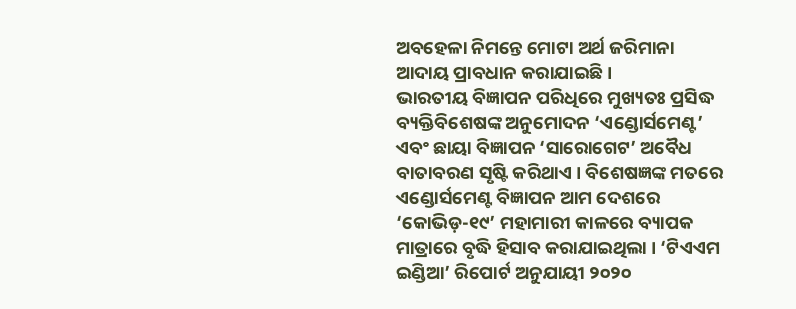ଅବହେଳା ନିମନ୍ତେ ମୋଟା ଅର୍ଥ ଜରିମାନା ଆଦାୟ ପ୍ରାବଧାନ କରାଯାଇଛି ।
ଭାରତୀୟ ବିଜ୍ଞାପନ ପରିଧିରେ ମୁଖ୍ୟତଃ ପ୍ରସିଦ୍ଧ ବ୍ୟକ୍ତିବିଶେଷଙ୍କ ଅନୁମୋଦନ ‘ଏଣ୍ଡୋର୍ସମେଣ୍ଟ’ ଏବଂ ଛାୟା ବିଜ୍ଞାପନ ‘ସାରୋଗେଟ’ ଅବୈଧ ବାତାବରଣ ସୃଷ୍ଟି କରିଥାଏ । ବିଶେଷଜ୍ଞଙ୍କ ମତରେ ଏଣ୍ଡୋର୍ସମେଣ୍ଟ ବିଜ୍ଞାପନ ଆମ ଦେଶରେ ‘କୋଭିଡ଼-୧୯’ ମହାମାରୀ କାଳରେ ବ୍ୟାପକ ମାତ୍ରାରେ ବୃଦ୍ଧି ହିସାବ କରାଯାଇଥିଲା । ‘ଟିଏଏମ ଇଣ୍ଡିଆ’ ରିପୋର୍ଟ ଅନୁଯାୟୀ ୨୦୨୦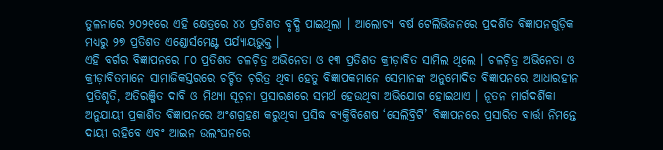ତୁଳନାରେ ୨୦୨୧ରେ ଏହି କ୍ଷେତ୍ରରେ ୪୪ ପ୍ରତିଶତ ବୃଦ୍ଧି ପାଇଥିଲା । ଆଲୋଚ୍ୟ ବର୍ଷ ଟେଲିଭିଜନରେ ପ୍ରଦର୍ଶିତ ବିଜ୍ଞାପନଗୁଡ଼ିକ ମଧ୍ୟରୁ ୨୭ ପ୍ରତିଶତ ଏଣ୍ଡୋର୍ସମେଣ୍ଟ ପର୍ଯ୍ୟାୟଭୁକ୍ତ ।
ଏହି ବର୍ଗର ବିଜ୍ଞାପନରେ ୮୦ ପ୍ରତିଶତ ଚଳଚ଼ିତ୍ର ଅଭିନେତା ଓ ୧୩ ପ୍ରତିଶତ କ୍ରୀଡ଼ାବିତ ସାମିଲ ଥିଲେ । ଚଳଚ଼ିତ୍ର ଅଭିନେତା ଓ କ୍ରୀଡ଼ାବିତମାନେ ସାମାଜିକସ୍ତରରେ ଚର୍ଚ୍ଚିତ ଚ଼ରିତ୍ର ଥିବା ହେତୁ ବିଜ୍ଞାପକମାନେ ସେମାନଙ୍କ ଅନୁମୋଦିତ ବିଜ୍ଞାପନରେ ଆଧାରହୀନ ପ୍ରତିଶୃତି, ଅତିରଞ୍ଜିତ ଦାବି ଓ ମିଥ୍ୟା ସୂଚ଼ନା ପ୍ରସାରଣରେ ସମର୍ଥ ହେଉଥିବା ଅଭିଯୋଗ ହୋଇଥାଏ । ନୂତନ ମାର୍ଗଦର୍ଶିକା ଅନୁଯାୟୀ ପ୍ରକାଶିତ ବିଜ୍ଞାପନରେ ଅଂଶଗ୍ରହଣ କରୁଥିବା ପ୍ରସିଦ୍ଧ ବ୍ୟକ୍ତିବିଶେଷ ‘ସେଲିବ୍ରିଟି’ ବିଜ୍ଞାପନରେ ପ୍ରସାରିତ ବାର୍ତ୍ତା ନିମନ୍ତେ ଦାୟୀ ରହିବେ ଏବଂ ଆଇନ ଉଲଂଘନରେ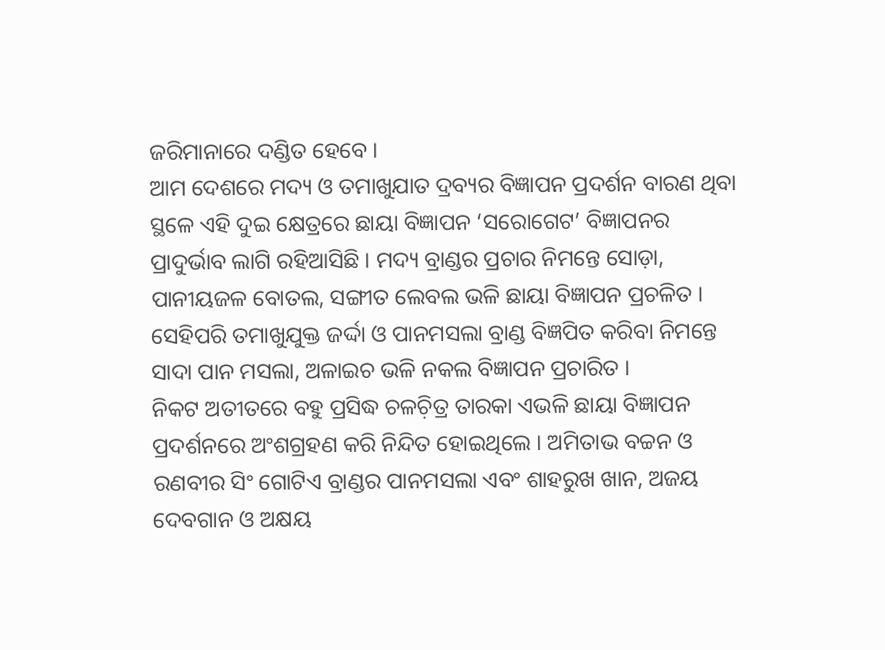ଜରିମାନାରେ ଦଣ୍ଡିତ ହେବେ ।
ଆମ ଦେଶରେ ମଦ୍ୟ ଓ ତମାଖୁଯାତ ଦ୍ରବ୍ୟର ବିଜ୍ଞାପନ ପ୍ରଦର୍ଶନ ବାରଣ ଥିବା ସ୍ଥଳେ ଏହି ଦୁଇ କ୍ଷେତ୍ରରେ ଛାୟା ବିଜ୍ଞାପନ ‘ସରୋଗେଟ’ ବିଜ୍ଞାପନର ପ୍ରାଦୁର୍ଭାବ ଲାଗି ରହିଆସିଛି । ମଦ୍ୟ ବ୍ରାଣ୍ଡର ପ୍ରଚାର ନିମନ୍ତେ ସୋଡ଼ା, ପାନୀୟଜଳ ବୋତଲ, ସଙ୍ଗୀତ ଲେବଲ ଭଳି ଛାୟା ବିଜ୍ଞାପନ ପ୍ରଚଳିତ । ସେହିପରି ତମାଖୁଯୁକ୍ତ ଜର୍ଦ୍ଦା ଓ ପାନମସଲା ବ୍ରାଣ୍ଡ ବିଜ୍ଞପିତ କରିବା ନିମନ୍ତେ ସାଦା ପାନ ମସଲା, ଅଳାଇଚ ଭଳି ନକଲ ବିଜ୍ଞାପନ ପ୍ରଚାରିତ ।
ନିକଟ ଅତୀତରେ ବହୁ ପ୍ରସିଦ୍ଧ ଚଳଚ଼ିତ୍ର ତାରକା ଏଭଳି ଛାୟା ବିଜ୍ଞାପନ ପ୍ରଦର୍ଶନରେ ଅଂଶଗ୍ରହଣ କରି ନିନ୍ଦିତ ହୋଇଥିଲେ । ଅମିତାଭ ବଚ୍ଚନ ଓ ରଣବୀର ସିଂ ଗୋଟିଏ ବ୍ରାଣ୍ଡର ପାନମସଲା ଏବଂ ଶାହରୁଖ ଖାନ, ଅଜୟ ଦେବଗାନ ଓ ଅକ୍ଷୟ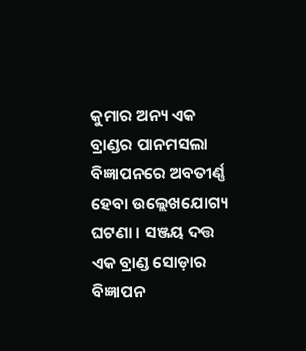କୁମାର ଅନ୍ୟ ଏକ ବ୍ରାଣ୍ଡର ପାନମସଲା ବିଜ୍ଞାପନରେ ଅବତୀର୍ଣ୍ଣ ହେବା ଉଲ୍ଲେଖଯୋଗ୍ୟ ଘଟଣା । ସଞ୍ଜୟ ଦତ୍ତ ଏକ ବ୍ରାଣ୍ଡ ସୋଡ଼ାର ବିଜ୍ଞାପନ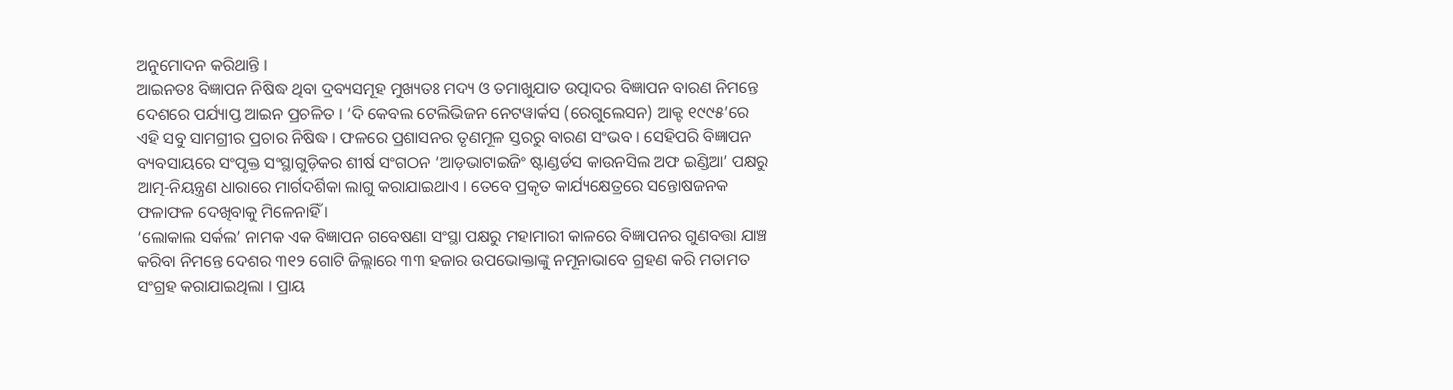ଅନୁମୋଦନ କରିଥାନ୍ତି ।
ଆଇନତଃ ବିଜ୍ଞାପନ ନିଷିଦ୍ଧ ଥିବା ଦ୍ରବ୍ୟସମୂହ ମୁଖ୍ୟତଃ ମଦ୍ୟ ଓ ତମାଖୁଯାତ ଉତ୍ପାଦର ବିଜ୍ଞାପନ ବାରଣ ନିମନ୍ତେ ଦେଶରେ ପର୍ଯ୍ୟାପ୍ତ ଆଇନ ପ୍ରଚଳିତ । ‘ଦି କେବଲ ଟେଲିଭିଜନ ନେଟୱାର୍କସ (ରେଗୁଲେସନ) ଆକ୍ଟ ୧୯୯୫’ରେ ଏହି ସବୁ ସାମଗ୍ରୀର ପ୍ରଚାର ନିଷିଦ୍ଧ । ଫଳରେ ପ୍ରଶାସନର ତୃଣମୂଳ ସ୍ତରରୁ ବାରଣ ସଂଭବ । ସେହିପରି ବିଜ୍ଞାପନ ବ୍ୟବସାୟରେ ସଂପୃକ୍ତ ସଂସ୍ଥାଗୁଡ଼ିକର ଶୀର୍ଷ ସଂଗଠନ ‘ଆଡ଼ଭାଟାଇଜିଂ ଷ୍ଟାଣ୍ଡର୍ଡସ କାଉନସିଲ ଅଫ ଇଣ୍ଡିଆ’ ପକ୍ଷରୁ ଆତ୍ମ-ନିୟନ୍ତ୍ରଣ ଧାରାରେ ମାର୍ଗଦର୍ଶିକା ଲାଗୁ କରାଯାଇଥାଏ । ତେବେ ପ୍ରକୃତ କାର୍ଯ୍ୟକ୍ଷେତ୍ରରେ ସନ୍ତୋଷଜନକ ଫଳାଫଳ ଦେଖିବାକୁ ମିଳେନାହିଁ ।
‘ଲୋକାଲ ସର୍କଲ’ ନାମକ ଏକ ବିଜ୍ଞାପନ ଗବେଷଣା ସଂସ୍ଥା ପକ୍ଷରୁ ମହାମାରୀ କାଳରେ ବିଜ୍ଞାପନର ଗୁଣବତ୍ତା ଯାଞ୍ଚ କରିବା ନିମନ୍ତେ ଦେଶର ୩୧୨ ଗୋଟି ଜିଲ୍ଲାରେ ୩୩ ହଜାର ଉପଭୋକ୍ତାଙ୍କୁ ନମୂନାଭାବେ ଗ୍ରହଣ କରି ମତାମତ ସଂଗ୍ରହ କରାଯାଇଥିଲା । ପ୍ରାୟ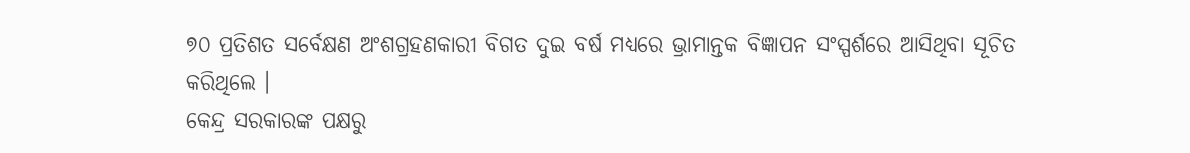୭୦ ପ୍ରତିଶତ ସର୍ବେକ୍ଷଣ ଅଂଶଗ୍ରହଣକାରୀ ବିଗତ ଦୁଇ ବର୍ଷ ମଧ୍ୟରେ ଭ୍ରାମାନ୍ତକ ବିଜ୍ଞାପନ ସଂସ୍ପର୍ଶରେ ଆସିଥିବା ସୂଚିତ କରିଥିଲେ ।
କେନ୍ଦ୍ର ସରକାରଙ୍କ ପକ୍ଷରୁ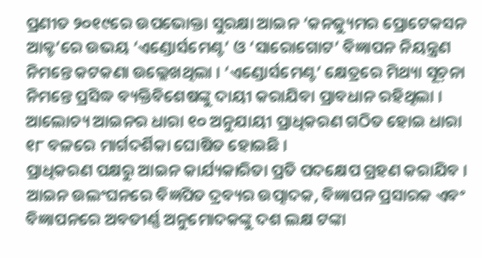ପ୍ରଣୀତ ୨୦୧୯ରେ ଉପଭୋକ୍ତା ସୁରକ୍ଷା ଆଇନ ‘କନଜ୍ୟୁମର ପ୍ରୋଟେକସନ ଆକ୍ଟ’ରେ ଉଭୟ ‘ଏଣ୍ଡୋର୍ସମେଣ୍ଟ’ ଓ ‘ସାରୋଗୋଟ’ ବିଜ୍ଞାପନ ନିୟନ୍ତ୍ରଣ ନିମନ୍ତେ କଟକଣା ଉଲ୍ଲେଖଥିଲା । ‘ଏଣ୍ଡୋର୍ସମେଣ୍ଟ’ କ୍ଷେତ୍ରରେ ମିଥ୍ୟା ସୂଚ଼ନା ନିମନ୍ତେ ପ୍ରସିଦ୍ଧ ବ୍ୟକ୍ତିବିଶେଷଙ୍କୁ ଦାୟୀ କରାଯିବା ପ୍ରାବଧାନ ରହିଥିଲା । ଆଲୋଚ୍ୟ ଆଇନର ଧାରା ୧୦ ଅନୁଯାୟୀ ପ୍ରାଧିକରଣ ଗଠିତ ହୋଇ ଧାରା ୧୮ ବଳରେ ମାର୍ଗଦର୍ଶିକା ଘୋଷିତ ହୋଇଛି ।
ପ୍ରାଧିକରଣ ପକ୍ଷରୁ ଆଇନ କାର୍ଯ୍ୟକାରିତା ପ୍ରତି ପଦକ୍ଷେପ ଗ୍ରହଣ କରାଯିବ । ଆଇନ ଉଲଂଘନରେ ବିଜ୍ଞପିତ ଦ୍ରବ୍ୟର ଉତ୍ପାଦକ, ବିଜ୍ଞାପନ ପ୍ରସାରକ ଏବଂ ବିଜ୍ଞାପନରେ ଅବତୀର୍ଣ୍ଣ ଅନୁମୋଦକଙ୍କୁ ଦଶ ଲକ୍ଷ ଟଙ୍କା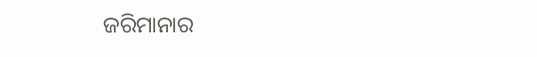ଜରିମାନାର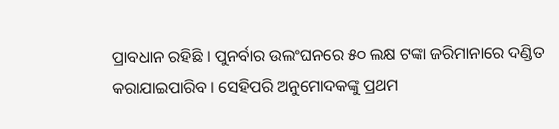ପ୍ରାବଧାନ ରହିଛି । ପୁନର୍ବାର ଉଲଂଘନରେ ୫୦ ଲକ୍ଷ ଟଙ୍କା ଜରିମାନାରେ ଦଣ୍ଡିତ କରାଯାଇପାରିବ । ସେହିପରି ଅନୁମୋଦକଙ୍କୁ ପ୍ରଥମ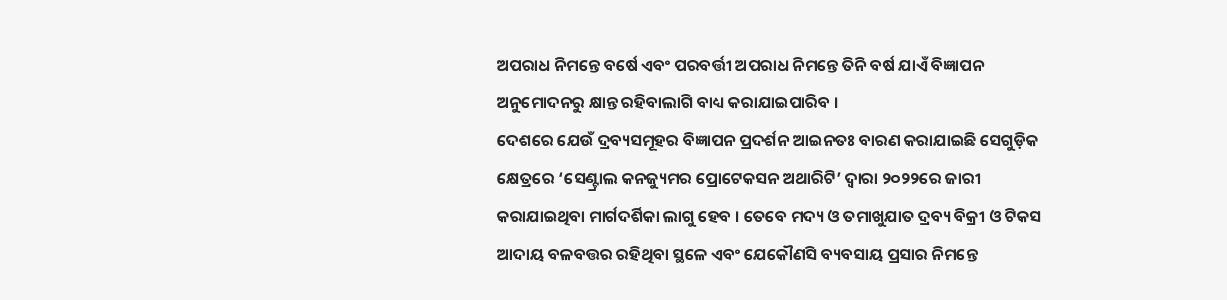ଅପରାଧ ନିମନ୍ତେ ବର୍ଷେ ଏବଂ ପରବର୍ତ୍ତୀ ଅପରାଧ ନିମନ୍ତେ ତିନି ବର୍ଷ ଯାଏଁ ବିଜ୍ଞାପନ ଅନୁମୋଦନରୁ କ୍ଷାନ୍ତ ରହିବାଲାଗି ବାଧ୍ୟ କରାଯାଇପାରିବ ।
ଦେଶରେ ଯେଉଁ ଦ୍ରବ୍ୟସମୂହର ବିଜ୍ଞାପନ ପ୍ରଦର୍ଶନ ଆଇନତଃ ବାରଣ କରାଯାଇଛି ସେଗୁଡ଼ିକ କ୍ଷେତ୍ରରେ ‘ସେଣ୍ଟ୍ରାଲ କନଜ୍ୟୁମର ପ୍ରୋଟେକସନ ଅଥାରିଟି’ ଦ୍ୱାରା ୨୦୨୨ରେ ଜାରୀ କରାଯାଇଥିବା ମାର୍ଗଦର୍ଶିକା ଲାଗୁ ହେବ । ତେବେ ମଦ୍ୟ ଓ ତମାଖୁଯାତ ଦ୍ରବ୍ୟ ବିକ୍ରୀ ଓ ଟିକସ ଆଦାୟ ବଳବତ୍ତର ରହିଥିବା ସ୍ଥଳେ ଏବଂ ଯେକୌଣସି ବ୍ୟବସାୟ ପ୍ରସାର ନିମନ୍ତେ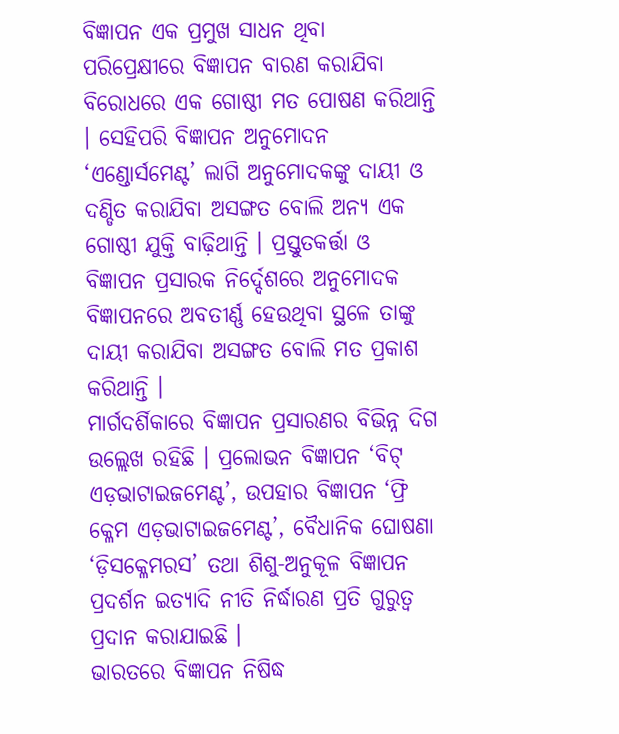ବିଜ୍ଞାପନ ଏକ ପ୍ରମୁଖ ସାଧନ ଥିବା ପରିପ୍ରେକ୍ଷୀରେ ବିଜ୍ଞାପନ ବାରଣ କରାଯିବା ବିରୋଧରେ ଏକ ଗୋଷ୍ଠୀ ମତ ପୋଷଣ କରିଥାନ୍ତି । ସେହିପରି ବିଜ୍ଞାପନ ଅନୁମୋଦନ ‘ଏଣ୍ଡୋର୍ସମେଣ୍ଟ’ ଲାଗି ଅନୁମୋଦକଙ୍କୁ ଦାୟୀ ଓ ଦଣ୍ଡିତ କରାଯିବା ଅସଙ୍ଗତ ବୋଲି ଅନ୍ୟ ଏକ ଗୋଷ୍ଠୀ ଯୁକ୍ତି ବାଢ଼ିଥାନ୍ତି । ପ୍ରସ୍ତୁତକର୍ତ୍ତା ଓ ବିଜ୍ଞାପନ ପ୍ରସାରକ ନିର୍ଦ୍ଦେଶରେ ଅନୁମୋଦକ ବିଜ୍ଞାପନରେ ଅବତୀର୍ଣ୍ଣ ହେଉଥିବା ସ୍ଥଳେ ତାଙ୍କୁ ଦାୟୀ କରାଯିବା ଅସଙ୍ଗତ ବୋଲି ମତ ପ୍ରକାଶ କରିଥାନ୍ତି ।
ମାର୍ଗଦର୍ଶିକାରେ ବିଜ୍ଞାପନ ପ୍ରସାରଣର ବିଭିନ୍ନ ଦିଗ ଉଲ୍ଲେଖ ରହିଛି । ପ୍ରଲୋଭନ ବିଜ୍ଞାପନ ‘ବିଟ୍ ଏଡ଼ଭାଟାଇଜମେଣ୍ଟ’, ଉପହାର ବିଜ୍ଞାପନ ‘ଫ୍ରି କ୍ଳେମ ଏଡ଼ଭାଟାଇଜମେଣ୍ଟ’, ବୈଧାନିକ ଘୋଷଣା ‘ଡ଼ିସକ୍ଳେମରସ’ ତଥା ଶିଶୁ-ଅନୁକୂଳ ବିଜ୍ଞାପନ ପ୍ରଦର୍ଶନ ଇତ୍ୟାଦି ନୀତି ନିର୍ଦ୍ଧାରଣ ପ୍ରତି ଗୁରୁତ୍ୱ ପ୍ରଦାନ କରାଯାଇଛି ।
ଭାରତରେ ବିଜ୍ଞାପନ ନିଷିଦ୍ଧ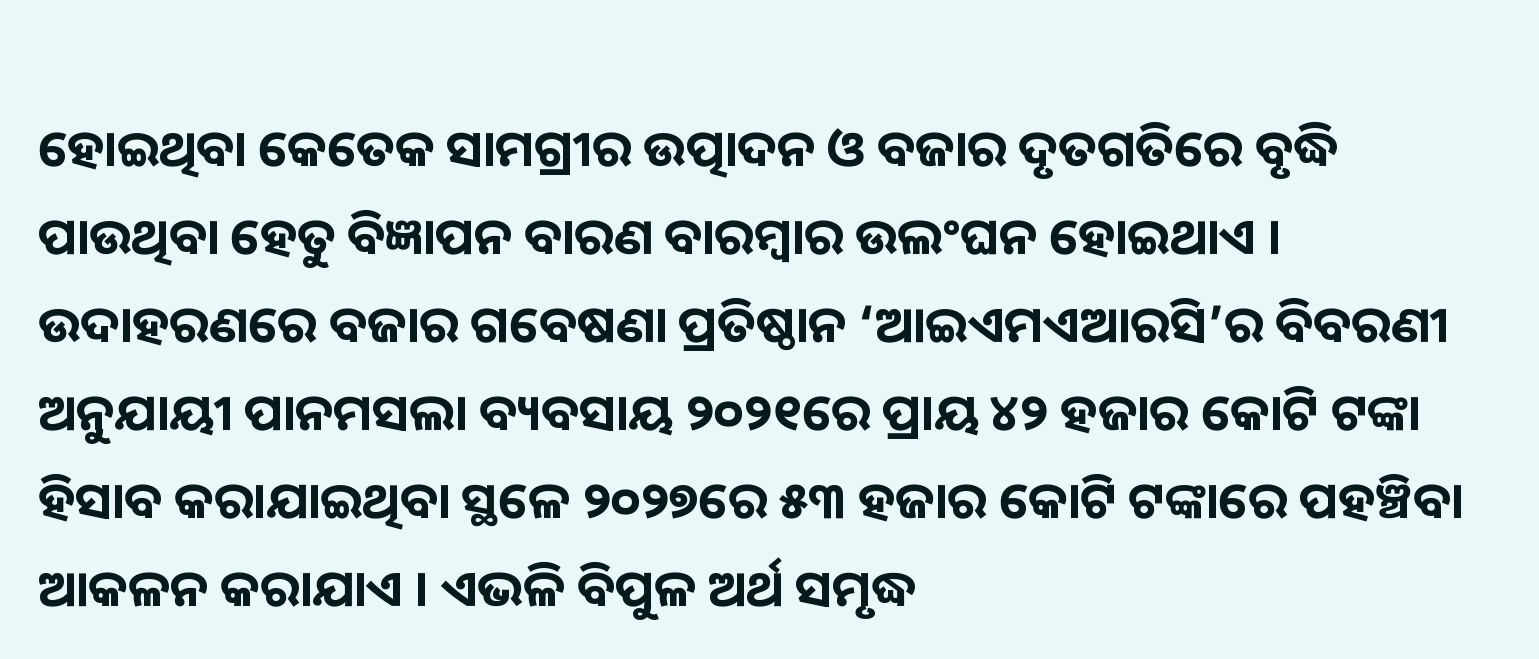ହୋଇଥିବା କେତେକ ସାମଗ୍ରୀର ଉତ୍ପାଦନ ଓ ବଜାର ଦୃତଗତିରେ ବୃଦ୍ଧି ପାଉଥିବା ହେତୁ ବିଜ୍ଞାପନ ବାରଣ ବାରମ୍ୱାର ଉଲଂଘନ ହୋଇଥାଏ । ଉଦାହରଣରେ ବଜାର ଗବେଷଣା ପ୍ରତିଷ୍ଠାନ ‘ଆଇଏମଏଆରସି’ର ବିବରଣୀ ଅନୁଯାୟୀ ପାନମସଲା ବ୍ୟବସାୟ ୨୦୨୧ରେ ପ୍ରାୟ ୪୨ ହଜାର କୋଟି ଟଙ୍କା ହିସାବ କରାଯାଇଥିବା ସ୍ଥଳେ ୨୦୨୭ରେ ୫୩ ହଜାର କୋଟି ଟଙ୍କାରେ ପହଞ୍ଚିବା ଆକଳନ କରାଯାଏ । ଏଭଳି ବିପୁଳ ଅର୍ଥ ସମୃଦ୍ଧ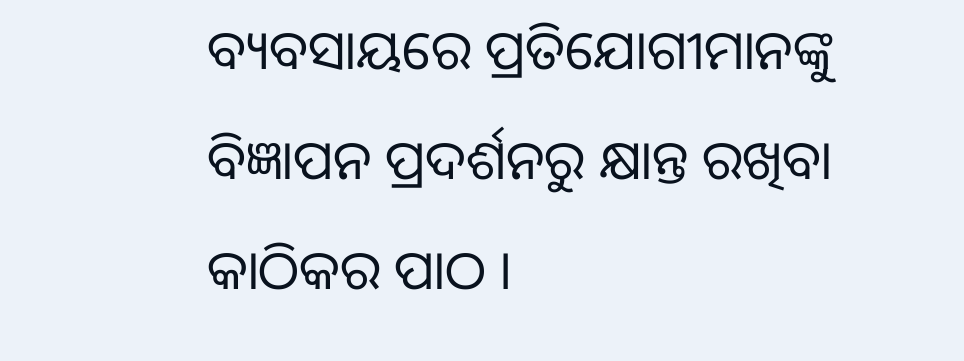ବ୍ୟବସାୟରେ ପ୍ରତିଯୋଗୀମାନଙ୍କୁ ବିଜ୍ଞାପନ ପ୍ରଦର୍ଶନରୁ କ୍ଷାନ୍ତ ରଖିବା କାଠିକର ପାଠ ।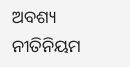ଅବଶ୍ୟ ନୀତିନିୟମ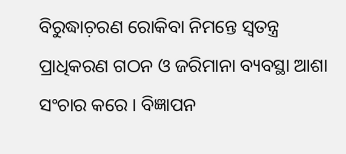ବିରୁଦ୍ଧାଚ଼ରଣ ରୋକିବା ନିମନ୍ତେ ସ୍ୱତନ୍ତ୍ର ପ୍ରାଧିକରଣ ଗଠନ ଓ ଜରିମାନା ବ୍ୟବସ୍ଥା ଆଶା ସଂଚାର କରେ । ବିଜ୍ଞାପନ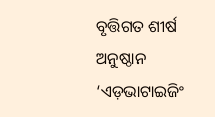ବୃତ୍ତିଗତ ଶୀର୍ଷ ଅନୁଷ୍ଠାନ ‘ଏଡ଼ଭାଟାଇଜିଂ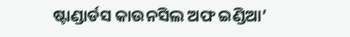ଷ୍ଟାଣ୍ଡାର୍ଡସ କାଉନସିଲ ଅଫ ଇଣ୍ଡିଆ’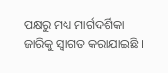ପକ୍ଷରୁ ମଧ୍ୟ ମାର୍ଗଦର୍ଶିକା ଜାରିକୁ ସ୍ୱାଗତ କରାଯାଇଛି ।